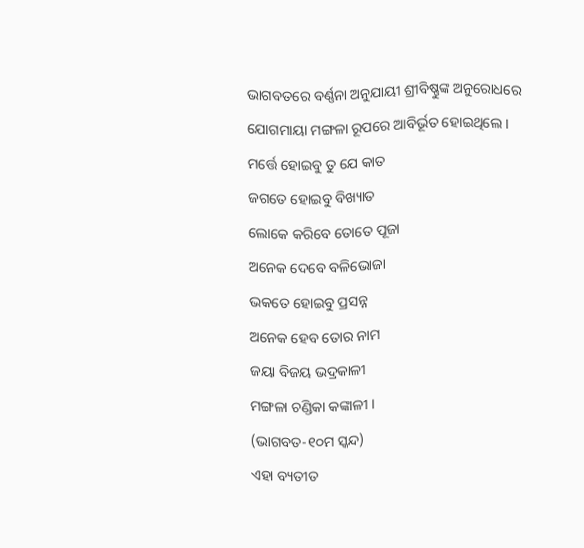ଭାଗବତରେ ବର୍ଣ୍ଣନା ଅନୁଯାୟୀ ଶ୍ରୀବିଷ୍ଣୁଙ୍କ ଅନୁରୋଧରେ ଯୋଗମାୟା ମଙ୍ଗଳା ରୂପରେ ଆବିର୍ଭୂତ ହୋଇଥିଲେ ।
ମର୍ତ୍ତେ ହୋଇବୁ ତୁ ଯେ କାତ
ଜଗତେ ହୋଇବୁ ବିଖ୍ୟାତ
ଲୋକେ କରିବେ ତୋତେ ପୂଜା
ଅନେକ ଦେବେ ବଳିଭୋଜା
ଭକତେ ହୋଇବୁ ପ୍ରସନ୍ନ
ଅନେକ ହେବ ତୋର ନାମ
ଜୟା ବିଜୟ ଭଦ୍ରକାଳୀ
ମଙ୍ଗଳା ଚଣ୍ଡିକା କଙ୍କାଳୀ ।
(ଭାଗବତ-୧୦ମ ସ୍କନ୍ଦ)
ଏହା ବ୍ୟତୀତ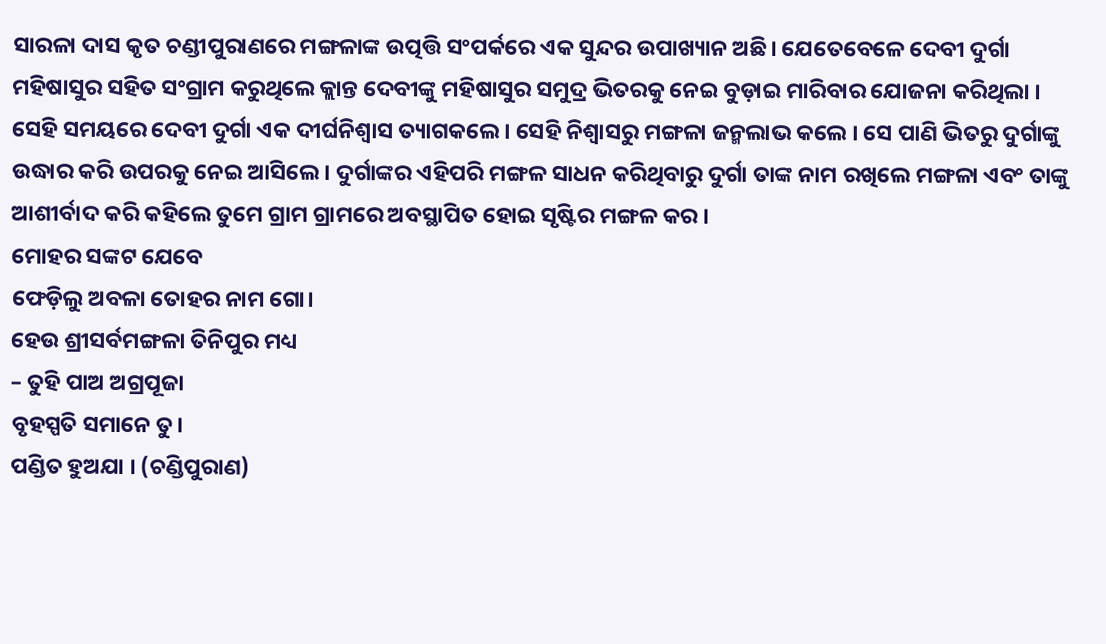ସାରଳା ଦାସ କୃତ ଚଣ୍ଡୀପୁରାଣରେ ମଙ୍ଗଳାଙ୍କ ଉତ୍ପତ୍ତି ସଂପର୍କରେ ଏକ ସୁନ୍ଦର ଉପାଖ୍ୟାନ ଅଛି। ଯେତେବେଳେ ଦେବୀ ଦୁର୍ଗା ମହିଷାସୁର ସହିତ ସଂଗ୍ରାମ କରୁଥିଲେ କ୍ଲାନ୍ତ ଦେବୀଙ୍କୁ ମହିଷାସୁର ସମୁଦ୍ର ଭିତରକୁ ନେଇ ବୁଡ଼ାଇ ମାରିବାର ଯୋଜନା କରିଥିଲା । ସେହି ସମୟରେ ଦେବୀ ଦୁର୍ଗା ଏକ ଦୀର୍ଘନିଶ୍ୱାସ ତ୍ୟାଗକଲେ । ସେହି ନିଶ୍ଵାସରୁ ମଙ୍ଗଳା ଜନ୍ମଲାଭ କଲେ । ସେ ପାଣି ଭିତରୁ ଦୁର୍ଗାଙ୍କୁ ଉଦ୍ଧାର କରି ଉପରକୁ ନେଇ ଆସିଲେ । ଦୁର୍ଗାଙ୍କର ଏହିପରି ମଙ୍ଗଳ ସାଧନ କରିଥିବାରୁ ଦୁର୍ଗା ତାଙ୍କ ନାମ ରଖିଲେ ମଙ୍ଗଳା ଏବଂ ତାଙ୍କୁ ଆଶୀର୍ବାଦ କରି କହିଲେ ତୁମେ ଗ୍ରାମ ଗ୍ରାମରେ ଅବସ୍ଥାପିତ ହୋଇ ସୃଷ୍ଟିର ମଙ୍ଗଳ କର ।
ମୋହର ସଙ୍କଟ ଯେବେ
ଫେଡ଼ିଲୁ ଅବଳା ତୋହର ନାମ ଗୋ।
ହେଉ ଶ୍ରୀସର୍ବମଙ୍ଗଳା ତିନିପୁର ମଧ୍ୟ
– ତୁହି ପାଅ ଅଗ୍ରପୂଜା
ବୃହସ୍ପତି ସମାନେ ତୁ।
ପଣ୍ଡିତ ହୁଅଯା । (ଚଣ୍ଡିପୁରାଣ)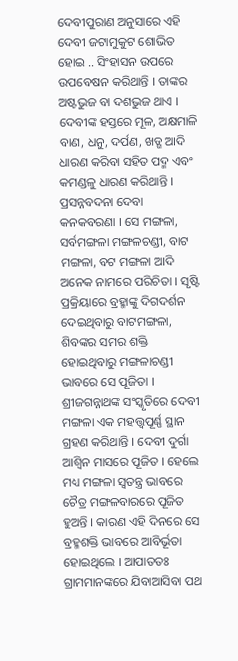ଦେବୀପୁରାଣ ଅନୁସାରେ ଏହି ଦେବୀ ଜଟାମୁକୁଟ ଶୋଭିତ ହୋଇ .. ସିଂହାସନ ଉପରେ ଉପବେଷନ କରିଥାନ୍ତି । ତାଙ୍କର ଅଷ୍ଟଭୁଜ ବା ଦଶଭୁଜ ଥାଏ । ଦେବୀଙ୍କ ହସ୍ତରେ ମୂଳ, ଅକ୍ଷମାଳି ବାଣ, ଧନୁ, ଦର୍ପଣ, ଖଡ୍ଗ ଆଦି ଧାରଣ କରିବା ସହିତ ପଦ୍ମ ଏବଂ କମଣ୍ଡଳୁ ଧାରଣ କରିଥାନ୍ତି । ପ୍ରସନ୍ନବଦନା ଦେବା କନକବରଣା । ସେ ମଙ୍ଗଳା, ସର୍ବମଙ୍ଗଳା ମଙ୍ଗଳଚଣ୍ଡୀ, ବାଟ ମଙ୍ଗଳା, ବଟ ମଙ୍ଗଳା ଆଦି ଅନେକ ନାମରେ ପରିଚିତା । ସୃଷ୍ଟି ପ୍ରକ୍ରିୟାରେ ବ୍ରହ୍ମାଙ୍କୁ ଦିଗଦର୍ଶନ ଦେଇଥିବାରୁ ବାଟମଙ୍ଗଳା, ଶିବଙ୍କର ସମର ଶକ୍ତି ହୋଇଥିବାରୁ ମଙ୍ଗଳାଚଣ୍ଡୀ ଭାବରେ ସେ ପୂଜିତା । ଶ୍ରୀଜଗନ୍ନାଥଙ୍କ ସଂସ୍କୃତିରେ ଦେବୀ ମଙ୍ଗଳା ଏକ ମହତ୍ତ୍ୱପୂର୍ଣ୍ଣ ସ୍ଥାନ ଗ୍ରହଣ କରିଥାନ୍ତି । ଦେବୀ ଦୁର୍ଗା ଆଶ୍ୱିନ ମାସରେ ପୂଜିତ । ହେଲେ ମଧ୍ୟ ମଙ୍ଗଳା ସ୍ଵତନ୍ତ୍ର ଭାବରେ ଚୈତ୍ର ମଙ୍ଗଳବାରରେ ପୂଜିତ ହୁଅନ୍ତି । କାରଣ ଏହି ଦିନରେ ସେ ବ୍ରହ୍ମଶକ୍ତି ଭାବରେ ଆବିର୍ଭୂତା ହୋଇଥିଲେ । ଆପାତତଃ ଗ୍ରାମମାନଙ୍କରେ ଯିବାଆସିବା ପଥ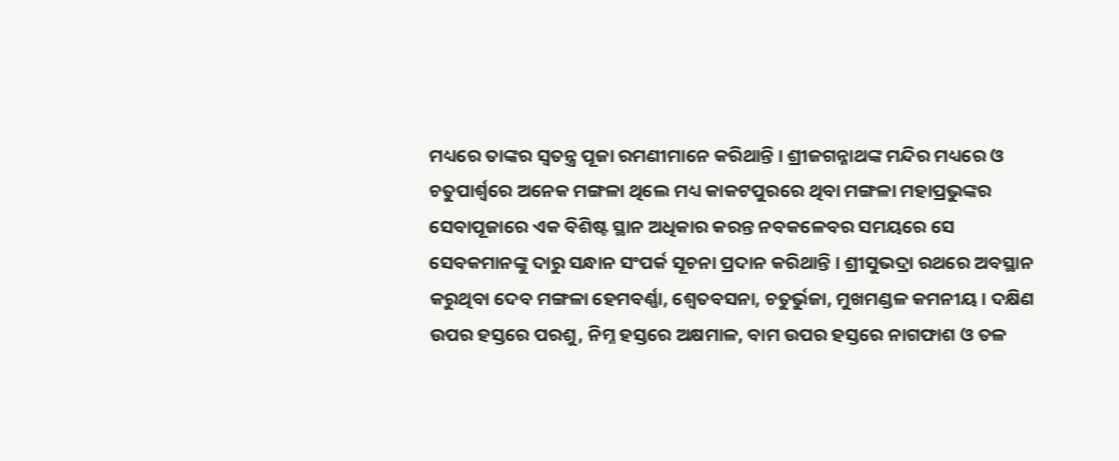ମଧ୍ୟରେ ତାଙ୍କର ସ୍ୱତନ୍ତ୍ର ପୂଜା ରମଣୀମାନେ କରିଥାନ୍ତି । ଶ୍ରୀଜଗନ୍ନାଥଙ୍କ ମନ୍ଦିର ମଧ୍ୟରେ ଓ ଚତୁପାର୍ଶ୍ଵରେ ଅନେକ ମଙ୍ଗଳା ଥିଲେ ମଧ୍ୟ କାକଟପୁରରେ ଥିବା ମଙ୍ଗଳା ମହାପ୍ରଭୁଙ୍କର ସେବାପୂଜାରେ ଏକ ବିଶିଷ୍ଟ ସ୍ଥାନ ଅଧିକାର କରନ୍ତ ନବକଳେବର ସମୟରେ ସେ ସେବକମାନଙ୍କୁ ଦାରୁ ସନ୍ଧାନ ସଂପର୍କ ସୂଚନା ପ୍ରଦାନ କରିଥାନ୍ତି । ଶ୍ରୀସୁଭଦ୍ରା ରଥରେ ଅବସ୍ଥାନ କରୁଥିବା ଦେବ ମଙ୍ଗଳା ହେମବର୍ଣ୍ଣା, ଶ୍ୱେତବସନା, ଚତୁର୍ଭୁଜା, ମୁଖମଣ୍ଡଳ କମନୀୟ । ଦକ୍ଷିଣ ଉପର ହସ୍ତରେ ପରଶୁ, ନିମ୍ନ ହସ୍ତରେ ଅକ୍ଷମାଳ, ବାମ ଉପର ହସ୍ତରେ ନାଗଫାଶ ଓ ତଳ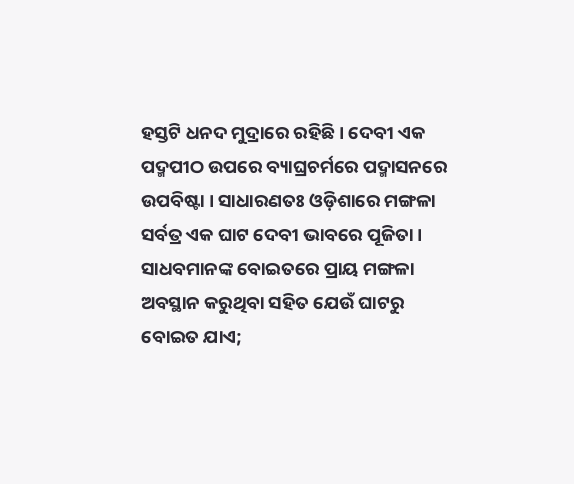ହସ୍ତଟି ଧନଦ ମୁଦ୍ରାରେ ରହିଛି । ଦେବୀ ଏକ ପଦ୍ମପୀଠ ଉପରେ ବ୍ୟାଘ୍ରଚର୍ମରେ ପଦ୍ମାସନରେ ଉପବିଷ୍ଟା । ସାଧାରଣତଃ ଓଡ଼ିଶାରେ ମଙ୍ଗଳା ସର୍ବତ୍ର ଏକ ଘାଟ ଦେବୀ ଭାବରେ ପୂଜିତା । ସାଧବମାନଙ୍କ ବୋଇତରେ ପ୍ରାୟ ମଙ୍ଗଳା ଅବସ୍ଥାନ କରୁଥିବା ସହିତ ଯେଉଁ ଘାଟରୁ ବୋଇତ ଯାଏ;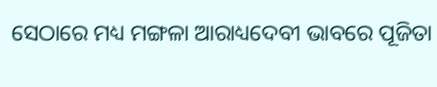ସେଠାରେ ମଧ୍ୟ ମଙ୍ଗଳା ଆରାଧ୍ୟଦେବୀ ଭାବରେ ପୂଜିତା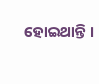ହୋଇଥାନ୍ତି ।